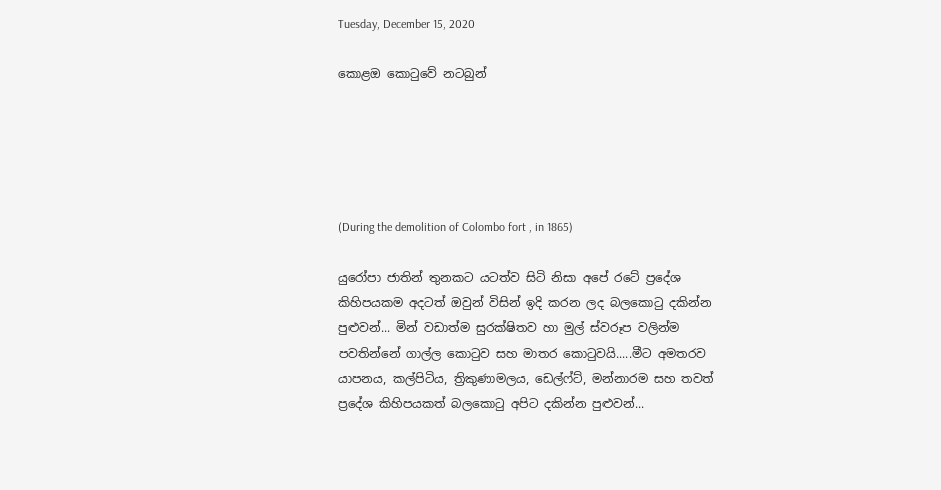Tuesday, December 15, 2020

කොළඔ කොටුවේ නටබුන්





(During the demolition of Colombo fort , in 1865)

යුරෝපා ජාතින් තුනකට යටත්ව සිටි නිසා අපේ රටේ ප්‍රදේශ කිහිපයකම අදටත් ඔවුන් විසින් ඉදි කරන ලද බලකොටු දකින්න පුළුවන්... මින් වඩාත්ම සුරක්ෂිතව හා මුල් ස්වරූප වලින්ම  පවතින්නේ ගාල්ල කොටුව සහ මාතර කොටුවයි.....මීට අමතරව යාපනය, කල්පිටිය, ත්‍රිකුණාමලය, ඩෙල්ෆ්ට්, මන්නාරම සහ තවත් ප්‍රදේශ කිහිපයකත් බලකොටු අපිට දකින්න පුළුවන්...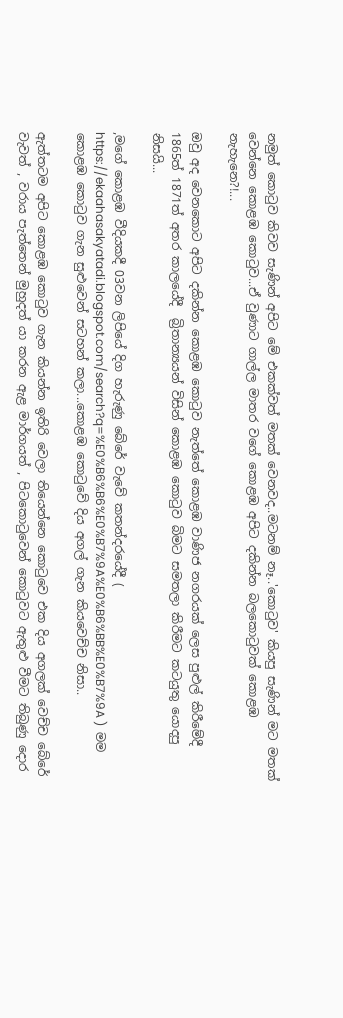නමුත් කොටුව කිවව සැණින් අපිට මේ එකක්වත් මතක් වෙනවද..මටනම් නෑ..'කොටුව' කියපු සැණින් මට මතක් වෙන්නෙ කොළඹ කොටුව...ඒ වුණාට ගාල්ල මාතර වගේ කොළඹ අපිට දකින්න බලකොටුවක් කොළඹ නැහැනෙ?!...

ඔවු අද වෙනකොට අපිට දකින්න කොළඹ කොටුව නැත්තේ කොළඹ වාණිජ නගරයක් ලෙස පුළුල් කිරීමේදී 1865ත් 1871ත් අතර කාලයේදී  බ්‍රිතාන්‍යයන් විසින් කොළඹ කොටුව බිමට සමතලා කිරීමට කටයුතු යොදපු නිසයි...

,මගේ කොළඹ වීදියකදී 03වන ලිපියේ දිග හැරුණු බේරේ වැවේ කතන්දරයේදී ( https://ekaahasakyatadi.blogspot.com/search?q=%E0%B6%B6%E0%B7%9A%E0%B6%BB%E0%B7%9A )  මම කොළඹ කොටුව ගැන සුළුවෙන් සටහන් කලා...කොළඹ කොටුවේ දිය අගල් ගැන කියවෙච්ච නිසා..

ඇත්තටම අපිට කොළඹ කොටුව ගැන කියන්න ඉතිරි වෙලා තියෙන්නෙ කොටුවෙ එක දිය අගලක් වෙච්ච බේරේ වැවත් , වරාය පැත්තෙන් මුහුදත් යා කරන ඇළ මාර්ගයත් , පිටකොටුවෙන් කොටුවට ඇතුළු වීමට තිබුණු දොර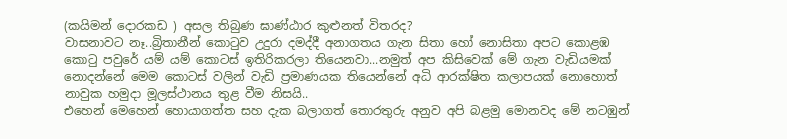(කයිමන් දොරකඩ ) අසල තිබුණ ඝාණ්ඨාර කුළුනත් විතරද?
වාසනාවට නෑ..බ්‍රිතානීන් කොටුව උදුරා දමද්දී අනාගතය ගැන සිතා හෝ නොසිතා අපට කොළඹ කොටු පවුරේ යම් යම් කොටස් ඉතිරිකරලා තියෙනවා...නමුත් අප කිසිවෙක් මේ ගැන වැඩියමක් නොදන්නේ මෙම කොටස් වලින් වැඩි ප්‍රමාණයක තියෙන්නේ අධි ආරක්ෂිත කලාපයක් නොහොත් නාවුක හමුදා මූලස්ථානය තුළ වීම නිසයි..
එහෙන් මෙහෙන් හොයාගත්ත සහ දැක බලාගත් තොරතුරු අනුව අපි බළමු මොනවද මේ නටඹුන්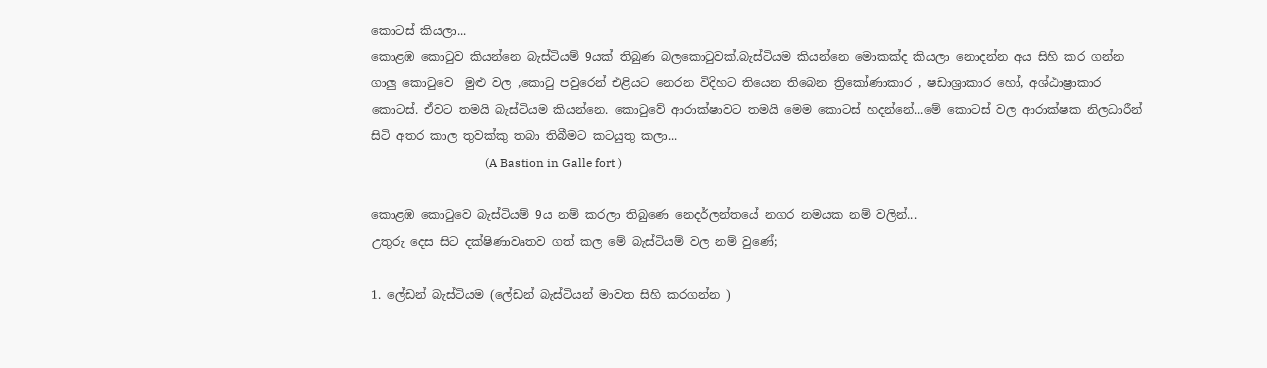කොටස් කියලා...
කොළඹ කොටුව කියන්නෙ බැස්ටියම් 9යක් තිබුණ බලකොටුවක්.බැස්ටියම කියන්නෙ මොකක්ද කියලා නොදන්න අය සිහි කර ගන්න ගාලු කොටුවෙ  මුළු වල ,කොටු පවුරෙන් එළියට නෙරන විදිහට තියෙන තිබෙන ත්‍රිකෝණාකාර , ෂඩාශ්‍රාකාර හෝ, අශ්ඨාෂ්‍රාකාර කොටස්. ඒවට තමයි බැස්ටියම කියන්නෙ. කොටුවේ ආරාක්ෂාවට තමයි මෙම කොටස් හදන්නේ...මේ කොටස් වල ආරාක්ෂක නිලධාරීන් සිටි අතර කාල තුවක්කු තබා තිබීමට කටයුතු කලා...
                                      (A Bastion in Galle fort )

කොළඹ කොටුවෙ බැස්ටියම් 9ය නම් කරලා තිබුණෙ නෙදර්ලන්තයේ නගර නමයක නම් වලින්...
උතුරු දෙස සිට දක්ෂිණාවෘතව ගත් කල මේ බැස්ටියම් වල නම් වුණේ;

1. ලේඩන් බැස්ටියම (ලේඩන් බැස්ටියන් මාවත සිහි කරගන්න )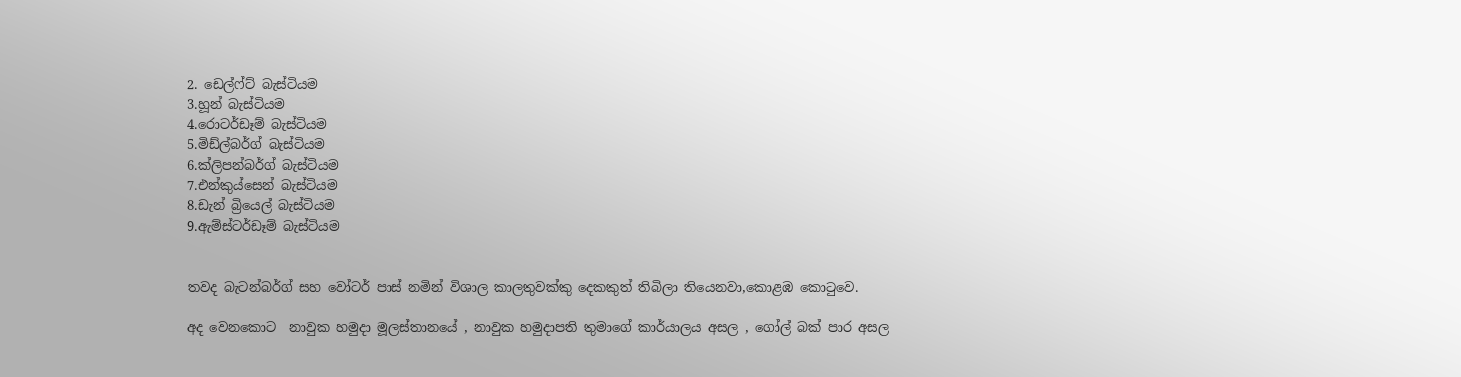2. ඩෙල්ෆ්ට් බැස්ටියම
3.හූන් බැස්ටියම
4.රොටර්ඩෑම් බැස්ටියම
5.මිඩ්ල්බර්ග් බැස්ටියම
6.ක්ලිපන්බර්ග් බැස්ටියම
7.එන්කුය්සෙන් බැස්ටියම
8.ඩැන් බ්‍රියෙල් බැස්ටියම
9.ඇම්ස්ටර්ඩෑම් බැස්ටියම


තවද බැටන්බර්ග් සහ වෝටර් පාස් නමින් විශාල කාලතුවක්කු දෙකකුත් තිබිලා තියෙනවා,කොළඹ කොටුවෙ.

අද වෙනකොට  නාවුක හමුදා මූලස්තානයේ , නාවුක හමුදාපති තුමාගේ කාර්යාලය අසල , ගෝල් බක් පාර අසල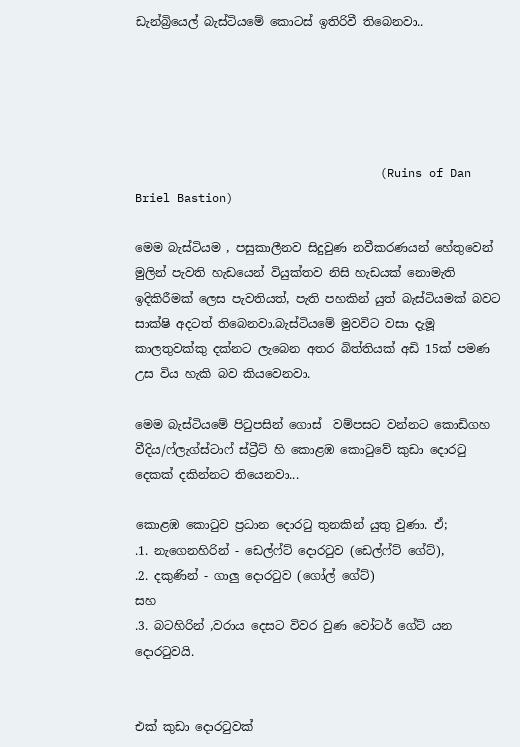ඩැන්බ්‍රියෙල් බැස්ටියමේ කොටස් ඉතිරිවී තිබෙනවා..





                                   (Ruins of Dan Briel Bastion)

මෙම බැස්ටියම , පසුකාලීනව සිදුවුණ නවීකරණයන් හේතුවෙන් මුලින් පැවති හැඩයෙන් වියුක්තව නිසි හැඩයක් නොමැති ඉදිකිරීමක් ලෙස පැවතියත්, පැති පහකින් යුත් බැස්ටියමක් බවට සාක්ෂි අදටත් තිබෙනවා.බැස්ටියමේ මුවවිට වසා දැමූ කාලතුවක්කු දක්නට ලැබෙන අතර බිත්තියක් අඩි 15ක් පමණ උස විය හැකි බව කියවෙනවා.

මෙම බැස්ටියමේ පිටුපසින් ගොස්  වම්පසට වන්නට කොඩිගහ වීදිය/ෆ්ලැග්ස්ටාෆ් ස්ට්‍රීට් හි කොළඹ කොටුවේ කුඩා දොරටු දෙකක් දකින්නට තියෙනවා...

කොළඹ කොටුව ප්‍රධාන දොරටු තුනකින් යුතු වුණා. ඒ;
.1. නැගෙනහිරින් - ඩෙල්ෆ්ට් දොරටුව (ඩෙල්ෆ්ට් ගේට්),
.2. දකුණින් - ගාලු දොරටුව (ගෝල් ගේට්)
සහ
.3. බටහිරින් ,වරාය දෙසට විවර වුණ වෝටර් ගේට් යන දොරටුවයි.


එක් කුඩා දොරටුවක්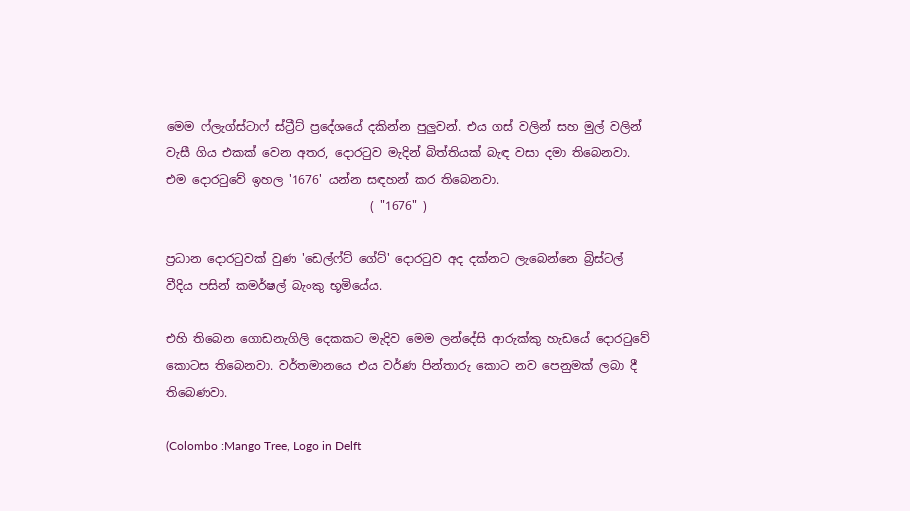මෙම ෆ්ලැග්ස්ටාෆ් ස්ට්‍රීට් ප්‍රදේශයේ දකින්න පුලුවන්. එය ගස් වලින් සහ මුල් වලින් වැසී ගිය එකක් වෙන අතර, දොරටුව මැදින් බිත්තියක් බැඳ වසා දමා තිබෙනවා. එම දොරටුවේ ඉහල '1676' යන්න සඳහන් කර තිබෙනවා.
                                  ( "1676" )

ප්‍රධාන දොරටුවක් වුණ 'ඩෙල්ෆ්ට් ගේට්' දොරටුව අද දක්නට ලැබෙන්නෙ බ්‍රිස්ටල් වීදිය පසින් කමර්ෂල් බැංකු භූමියේය.

එහි තිබෙන ගොඩනැගිලි දෙකකට මැදිව මෙම ලන්දේසි ආරුක්කු හැඩයේ දොරටුවේ කොටස තිබෙනවා. වර්තමානයෙ එය වර්ණ පින්තාරු කොට නව පෙනුමක් ලබා දී තිබෙණවා.

(Colombo :Mango Tree, Logo in Delft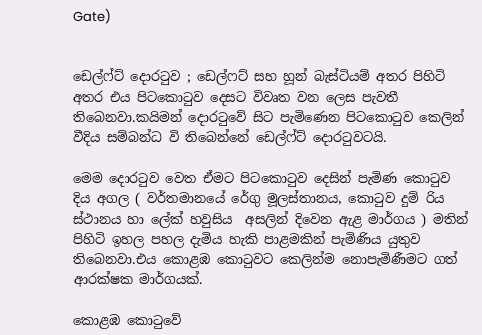Gate)


ඩෙල්ෆ්ට් දොරටුව ; ඩෙල්ෆට් සහ හූන් බැස්ටියම් අතර පිහිටි අතර එය පිටකොටුව දෙසට විවෘත වන ලෙස පැවතී තිබෙනවා.කයිමන් දොරටුවේ සිට පැමිණෙන පිටකොටුව කෙලින් වීදිය සම්බන්ධ වි තිබෙන්නේ ඩෙල්ෆ්ට් දොරටුවටයි.

මෙම දොරටුව වෙත ඒමට පිටකොටුව දෙසින් පැමිණ කොටුව දිය අගල ( වර්තමානයේ රේගු මූලස්තානය, කොටුව දුම් රිය ස්ථානය හා ලේක් හවුසිය  අසලින් දිවෙන ඇළ මාර්ගය ) මතින් පිහිටි ඉහල පහල දැමිය හැකි පාළමකින් පැමිණිය යුතුව තිබෙනවා.එය කොළඹ කොටුවට කෙලින්ම නොපැමිණීමට ගත් ආරක්ෂක මාර්ගයක්.

කොළඹ කොටුවේ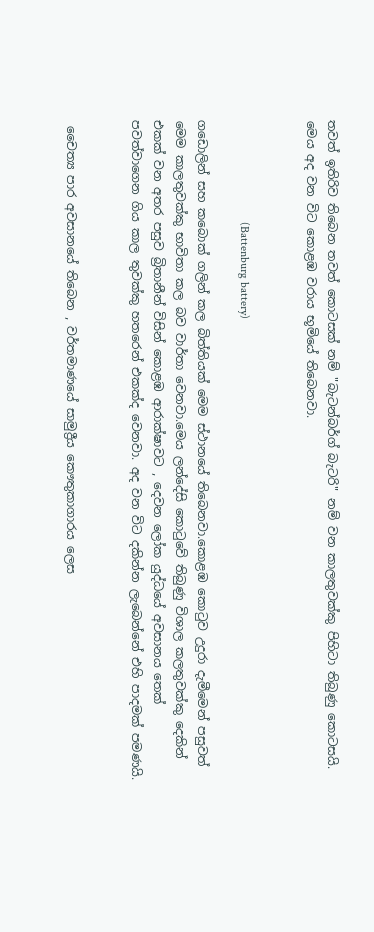තවත් ඉතිරිව තිබෙන තවත් කොටසක් නම් "බැටන්බර්ග් බැටරි" නම් වන කාලතුවක්කු පිහිටා තිබුණු කොටසයි. මෙය අද වන විට කොළඹ වරාය භූමියේ තිබෙනවා.


                                  (Battenburg battery)

ගඩොලින් සහ කබොක් ගලින් කල බිත්තියක් මෙම ස්ථානයේ තිබෙනවා.කොළඹ කොටුව උදුරා දැමීමෙන් පසුවත් මෙම කාලතුවක්කු භාවිතා කල බව වාර්තා වෙනවා.මෙය ලන්දේසි කොටුවේ තිබුණු විශාල කලතුවක්කු දෙකින් එකක් වන අතර පසුව බ්‍රිතානීන් විසින් කොළඹ ආරාක්ෂාවට , දෙවන ලෝක යුද්ධයේ අවසානය තෙක් පවත්වාගෙන ගිය කාල තුවක්කු හතරෙන් එකක්ද වෙනවා. අද වන විට දකින්න ලැබෙන්නේ එහි පාදමක් පමණයි.


 චෛත්‍ය පාර අවසානයේ තිබෙන , වර්තමාණයේ සාමුද්‍රීය කෞතුකාගාරය ලෙස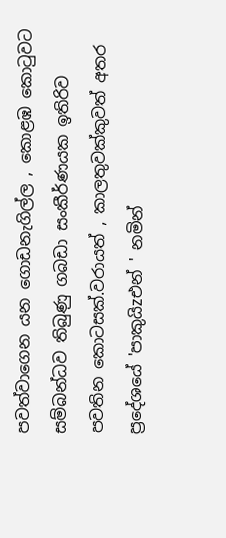පවත්වාගෙන යන ගොඩනැගිල්ල , කොළඹ කොටුවට සම්බන්ධව තිබුණු ගබඩා සංකීර්ණයක ඉතිරිව පවතින කොටසක්.වරායත් , කාලතුවක්කුවත් අතර ප්‍රදේශයේ 'පාකුයිzඑන් ' නමින්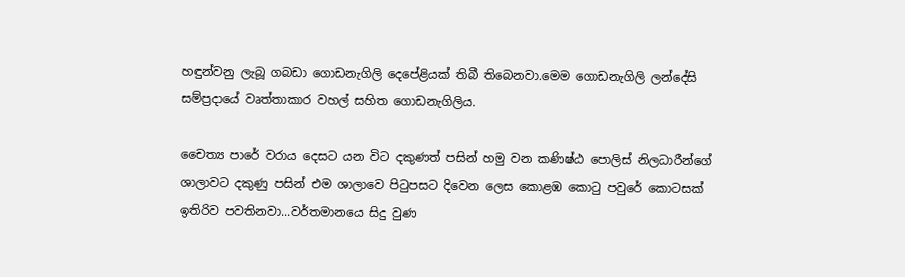හඳුන්වනු ලැබූ ගබඩා ගොඩනැගිලි දෙපේළියක් තිබී තිබෙනවා.මෙම ගොඩනැගිලි ලන්දේසි සම්ප්‍රදායේ වෘත්තාකාර වහල් සහිත ගොඩනැගිලිය.

චෛත්‍ය පාරේ වරාය දෙසට යන විට දකුණත් පසින් හමු වන කණිෂ්ඨ පොලිස් නිලධාරීන්ගේ ශාලාවට දකුණු පසින් එම ශාලාවෙ පිටුපසට දිවෙන ලෙස කොළඹ කොටු පවුරේ කොටසක් ඉතිරිව පවතිනවා...වර්තමානයෙ සිදු වුණ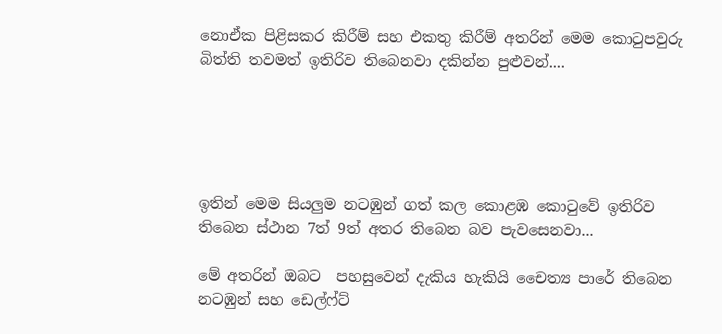නොඒක පිළිසකර කිරීම් සහ එකතු කිරීම් අතරින් මෙම කොටුපවුරු බිත්ති තවමත් ඉතිරිව තිබෙනවා දකින්න පුළුවන්....





ඉතින් මෙම සියලුම නටඹුන් ගත් කල කොළඹ කොටුවේ ඉතිරිව තිබෙන ස්ථාන 7ත් 9ත් අතර තිබෙන බව පැවසෙනවා...

මේ අතරින් ඔබට  පහසුවෙන් දැකිය හැකියි චෛත්‍ය පාරේ තිබෙන නටඹුන් සහ ඩෙල්ෆ්ට්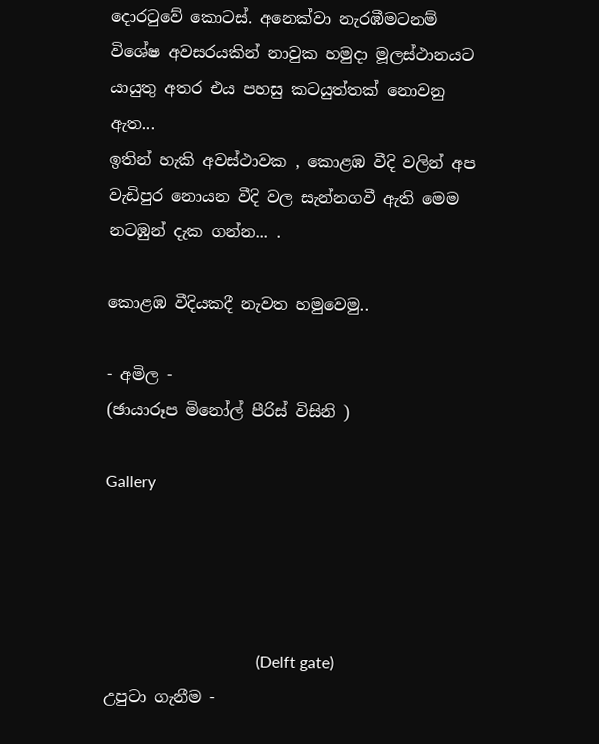දොරටුවේ කොටස්. අනෙක්වා නැරඹීමටනම් විශේෂ අවසරයකින් නාවුක හමුදා මූලස්ථානයට යායුතු අතර එය පහසු කටයුත්තක් නොවනු ඇත...
ඉතින් හැකි අවස්ථාවක , කොළඹ වීදි වලින් අප වැඩිපුර නොයන වීදි වල සැන්නගවී ඇති මෙම නටඹුන් දැක ගන්න... .

කොළඹ වීදියකදී නැවත හමුවෙමු..

- අමිල -
(ඡායාරූප මිනෝල් පීරිස් විසිනි )

Gallery




                                      (Delft gate)
උපුටා ගැනීම -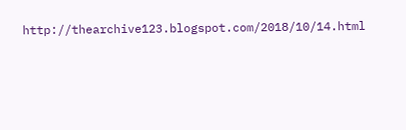http://thearchive123.blogspot.com/2018/10/14.html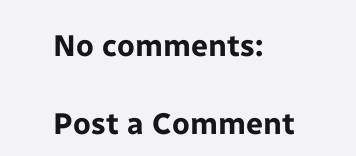No comments:

Post a Comment